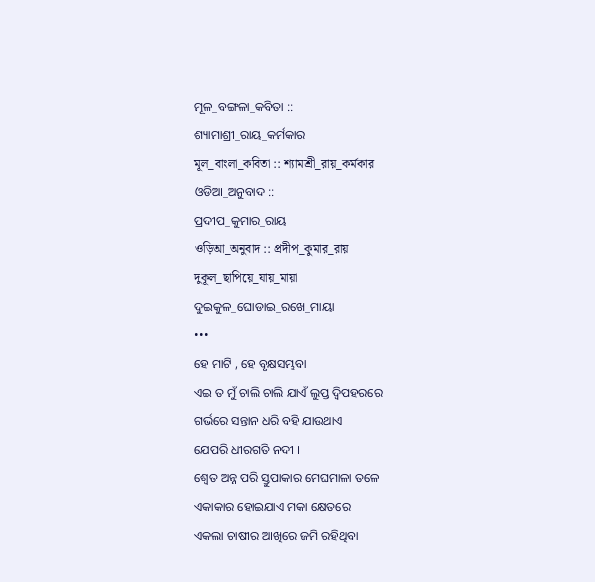ମୂଳ_ବଙ୍ଗଳା_କବିତା ::
ଶ୍ୟାମାଶ୍ରୀ_ରାୟ_କର୍ମକାର
মূল_বাংলা_কবিতা :: শ্যামশ্রী_রায়_কর্মকার
ଓଡିଆ_ଅନୁବାଦ ::
ପ୍ରଦୀପ_କୁମାର_ରାୟ
ওড়িআ_অনুবাদ :: প্রদীপ_কুমার_রায়
দুকূল_ছাপিয়ে_যায়_মায়া
ଦୁଇକୁଳ_ଘୋଡାଇ_ରଖେ_ମାୟା
•••
ହେ ମାଟି , ହେ ବୃକ୍ଷସମ୍ଭବା
ଏଇ ତ ମୁଁ ଚାଲି ଚାଲି ଯାଏଁ ଲୁପ୍ତ ଦ୍ବିପହରରେ
ଗର୍ଭରେ ସନ୍ତାନ ଧରି ବହି ଯାଉଥାଏ
ଯେପରି ଧୀରଗତି ନଦୀ ।
ଶ୍ବେତ ଅନ୍ନ ପରି ସ୍ତୁପାକାର ମେଘମାଳା ତଳେ
ଏକାକାର ହୋଇଯାଏ ମକା କ୍ଷେତରେ
ଏକଲା ଚାଷୀର ଆଖିରେ ଜମି ରହିଥିବା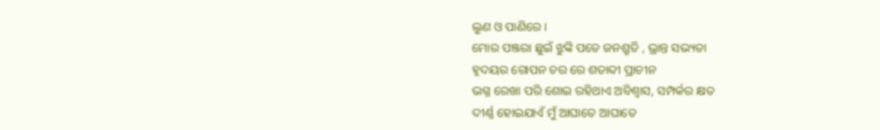ଲୁଣ ଓ ପାଣିରେ ।
ମୋର ପଞ୍ଜରା ଛୁଇଁ ଝୁଙ୍କି ପଡେ ଜନଶ୍ରୃତି , ଭ୍ରାନ୍ତ ସଭ୍ୟତା
ହୃଦୟର ଗୋପନ ଚର ରେ ଶତାବ୍ଦୀ ପ୍ରାଚୀନ
ଭଗ୍ନ ରେଖା ପରି ଶୋଇ ରହିଥାଏ ଅବିଶ୍ବାସ, ସମ୍ପର୍କର କ୍ଷତ
ଦୀର୍ଣ୍ଣ ହୋଇଯାଏଁ ମୁଁ ଆଘାତେ ଆଘାତେ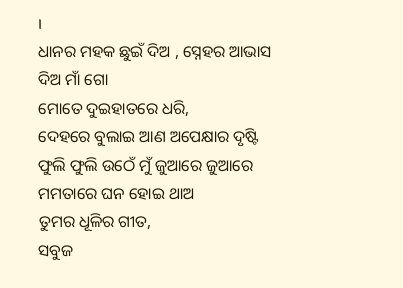।
ଧାନର ମହକ ଛୁଇଁ ଦିଅ , ସ୍ନେହର ଆଭାସ ଦିଅ ମାଁ ଗୋ
ମୋତେ ଦୁଇହାତରେ ଧରି,
ଦେହରେ ବୁଲାଇ ଆଣ ଅପେକ୍ଷାର ଦୃଷ୍ଟି
ଫୁଲି ଫୁଲି ଉଠେଁ ମୁଁ ଜୁଆରେ ଜୁଆରେ
ମମତାରେ ଘନ ହୋଇ ଥାଅ
ତୁମର ଧୂଳିର ଗୀତ,
ସବୁଜ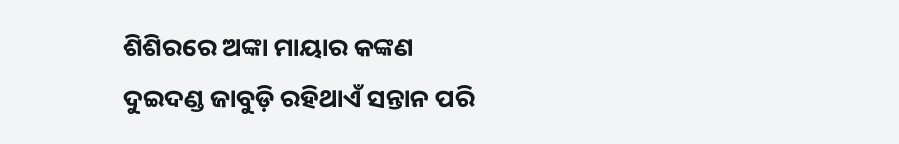ଶିଶିରରେ ଅଙ୍କା ମାୟାର କଙ୍କଣ
ଦୁଇଦଣ୍ଡ ଜାବୁଡ଼ି ରହିଥାଏଁ ସନ୍ତାନ ପରି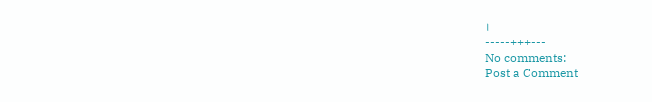।
-----+++---
No comments:
Post a Comment